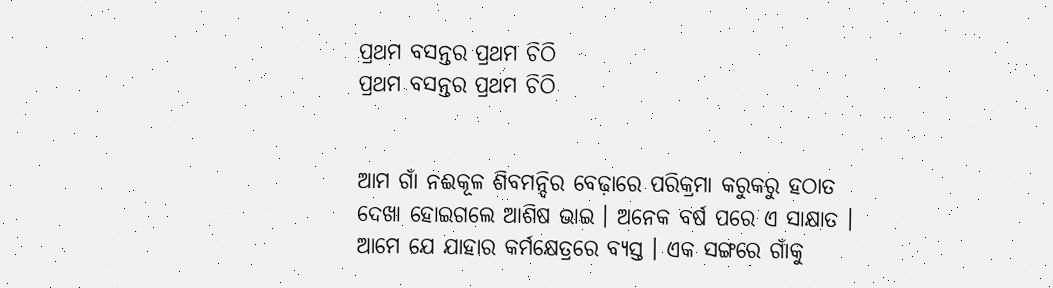ପ୍ରଥମ ବସନ୍ତର ପ୍ରଥମ ଚିଠି
ପ୍ରଥମ ବସନ୍ତର ପ୍ରଥମ ଚିଠି


ଆମ ଗାଁ ନଈକୂଳ ଶିବମନ୍ଦିର ବେଢ଼ାରେ ପରିକ୍ରମା କରୁକରୁ ହଠାତ ଦେଖା ହୋଇଗଲେ ଆଶିଷ ଭାଇ । ଅନେକ ବର୍ଷ ପରେ ଏ ସାକ୍ଷାତ । ଆମେ ଯେ ଯାହାର କର୍ମକ୍ଷେତ୍ରରେ ବ୍ୟସ୍ତ । ଏକ ସଙ୍ଗରେ ଗାଁକୁ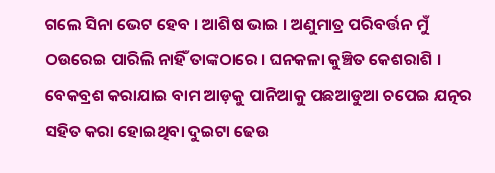ଗଲେ ସିନା ଭେଟ ହେବ । ଆଶିଷ ଭାଇ । ଅଣୁମାତ୍ର ପରିବର୍ତ୍ତନ ମୁଁ ଠଉରେଇ ପାରିଲି ନାହିଁ ତାଙ୍କଠାରେ । ଘନକଳା କୁଞ୍ଚିତ କେଶରାଶି । ବେକବ୍ରଶ କରାଯାଇ ବାମ ଆଡ଼କୁ ପାନିଆକୁ ପଛଆଡୁଆ ଚପେଇ ଯତ୍ନର ସହିତ କରା ହୋଇଥିବା ଦୁଇଟା ଢେଉ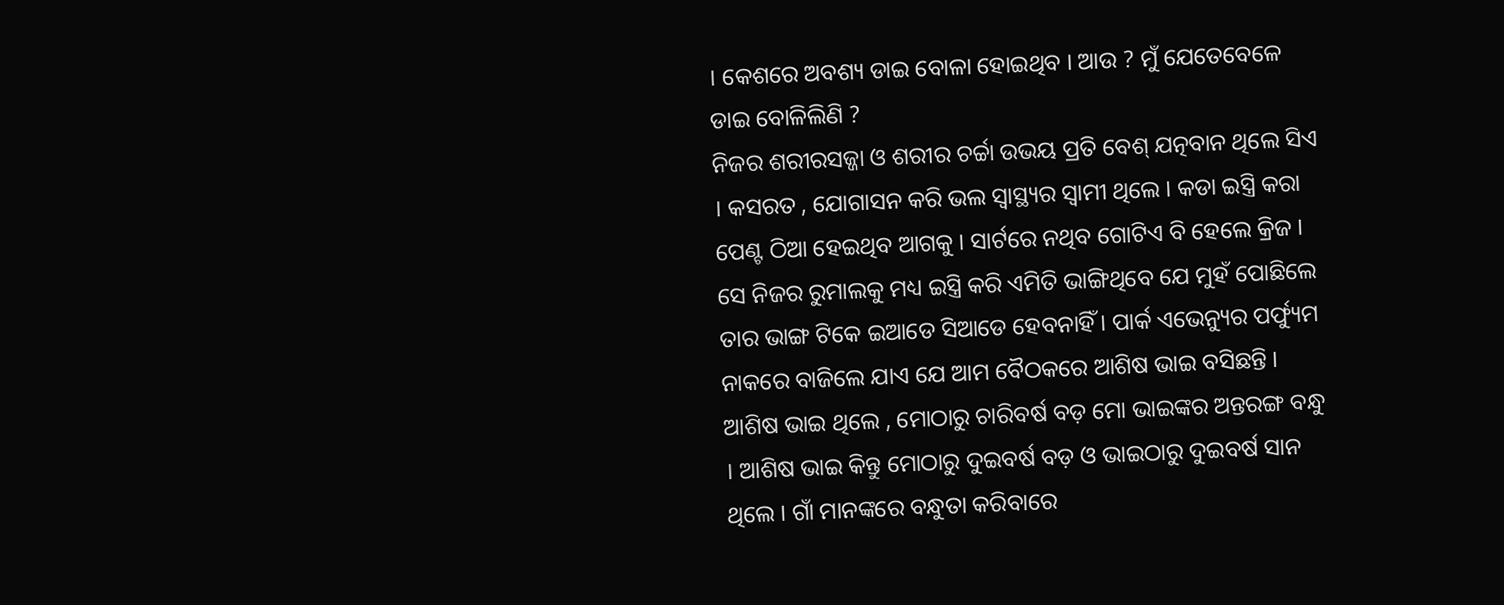। କେଶରେ ଅବଶ୍ୟ ଡାଇ ବୋଳା ହୋଇଥିବ । ଆଉ ? ମୁଁ ଯେତେବେଳେ ଡାଇ ବୋଳିଲିଣି ?
ନିଜର ଶରୀରସଜ୍ଜା ଓ ଶରୀର ଚର୍ଚ୍ଚା ଉଭୟ ପ୍ରତି ବେଶ୍ ଯତ୍ନବାନ ଥିଲେ ସିଏ । କସରତ , ଯୋଗାସନ କରି ଭଲ ସ୍ଵାସ୍ଥ୍ୟର ସ୍ଵାମୀ ଥିଲେ । କଡା ଇସ୍ତ୍ରି କରା ପେଣ୍ଟ ଠିଆ ହେଇଥିବ ଆଗକୁ । ସାର୍ଟରେ ନଥିବ ଗୋଟିଏ ବି ହେଲେ କ୍ରିଜ । ସେ ନିଜର ରୁମାଲକୁ ମଧ୍ୟ ଇସ୍ତ୍ରି କରି ଏମିତି ଭାଙ୍ଗିଥିବେ ଯେ ମୁହଁ ପୋଛିଲେ ତାର ଭାଙ୍ଗ ଟିକେ ଇଆଡେ ସିଆଡେ ହେବନାହିଁ । ପାର୍କ ଏଭେନ୍ୟୁର ପର୍ଫ୍ୟୁମ ନାକରେ ବାଜିଲେ ଯାଏ ଯେ ଆମ ବୈଠକରେ ଆଶିଷ ଭାଇ ବସିଛନ୍ତି ।
ଆଶିଷ ଭାଇ ଥିଲେ , ମୋଠାରୁ ଚାରିବର୍ଷ ବଡ଼ ମୋ ଭାଇଙ୍କର ଅନ୍ତରଙ୍ଗ ବନ୍ଧୁ । ଆଶିଷ ଭାଇ କିନ୍ତୁ ମୋଠାରୁ ଦୁଇବର୍ଷ ବଡ଼ ଓ ଭାଇଠାରୁ ଦୁଇବର୍ଷ ସାନ ଥିଲେ । ଗାଁ ମାନଙ୍କରେ ବନ୍ଧୁତା କରିବାରେ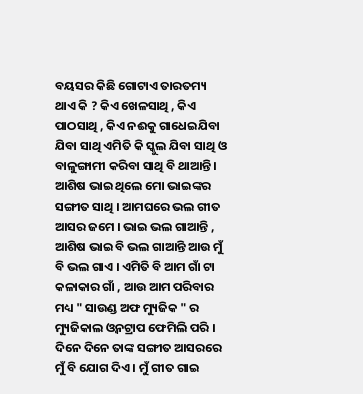ବୟସର କିଛି ଗୋଟାଏ ତାରତମ୍ୟ ଥାଏ କି ? କିଏ ଖେଳସାଥି , କିଏ ପାଠସାଥି , କିଏ ନଈକୁ ଗାଧେଇଯିବା ଯିବା ସାଥି ଏମିତି କି ସ୍କୁଲ ଯିବା ସାଥି ଓ ବାଳୁଙ୍ଗାମୀ କରିବା ସାଥି ବି ଥାଆନ୍ତି । ଆଶିଷ ଭାଇ ଥିଲେ ମୋ ଭାଇଙ୍କର ସଙ୍ଗୀତ ସାଥି । ଆମଘରେ ଭଲ ଗୀତ ଆସର ଜମେ । ଭାଇ ଭଲ ଗାଆନ୍ତି , ଆଶିଷ ଭାଇ ବି ଭଲ ଗାଆନ୍ତି ଆଉ ମୁଁ ବି ଭଲ ଗାଏ । ଏମିତି ବି ଆମ ଗାଁ ଟା କଳାକାର ଗାଁ , ଆଉ ଆମ ପରିବାର ମଧ୍ୟ " ସାଉଣ୍ଡ ଅଫ ମ୍ୟୁଜିକ " ର ମ୍ୟୁଜିକାଲ ଓ୍ଵନଟ୍ରାପ ଫେମିଲି ପରି । ଦିନେ ଦିନେ ତାଙ୍କ ସଙ୍ଗୀତ ଆସରରେ ମୁଁ ବି ଯୋଗ ଦିଏ । ମୁଁ ଗୀତ ଗାଇ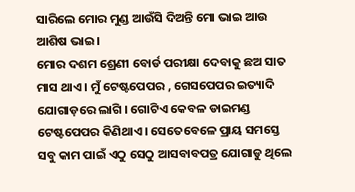ସାରିଲେ ମୋର ମୁଣ୍ଡ ଆଉଁସି ଦିଅନ୍ତି ମୋ ଭାଇ ଆଉ ଆଶିଷ ଭାଇ ।
ମୋର ଦଶମ ଶ୍ରେଣୀ ବୋର୍ଡ ପରୀକ୍ଷା ଦେବାକୁ ଛଅ ସାତ ମାସ ଥାଏ । ମୁଁ ଟେଷ୍ଟପେପର , ଗେସପେପର ଇତ୍ୟାଦି ଯୋଗାଡ଼ରେ ଲାଗି । ଗୋଟିଏ କେବଳ ଡାଇମଣ୍ଡ ଟେଷ୍ଟପେପର କିଣିଥାଏ । ସେତେବେଳେ ପ୍ରାୟ ସମସ୍ତେ ସବୁ କାମ ପାଇଁ ଏଠୁ ସେଠୁ ଆସବାବପତ୍ର ଯୋଗାଡୁ ଥିଲେ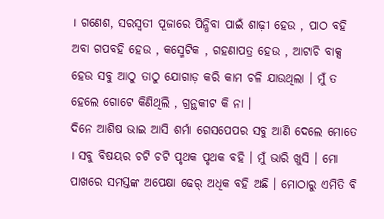। ଗଣେଶ, ସରସ୍ଵତୀ ପୂଜାରେ ପିନ୍ଧିବା ପାଇଁ ଶାଢ଼ୀ ହେଉ , ପାଠ ବହି ଅବା ଗପବହି ହେଉ , କସ୍ମେଟିକ , ଗହଣାପତ୍ର ହେଉ , ଆଟାଚି ବାକ୍ସ ହେଉ ସବୁ ଆଠୁ ତାଠୁ ଯୋଗାଡ଼ କରି କାମ ଚଳି ଯାଉଥିଲା । ମୁଁ ତ ହେଲେ ଗୋଟେ କିଣିଥିଲି , ଗ୍ରନ୍ଥକୀଟ କି ନା ।
ଦିନେ ଆଶିଷ ଭାଇ ଆସି ଶର୍ମା ଗେସପେପର ସବୁ ଆଣି ଦେଲେ ମୋତେ । ସବୁ ବିଷୟର ଚଟି ଚଟି ପୃଥକ ପୃଥକ ବହି । ମୁଁ ଭାରି ଖୁସି । ମୋ ପାଖରେ ସମସ୍ତଙ୍କ ଅପେକ୍ଷା ଢେର୍ ଅଧିକ ବହି ଅଛି । ମୋଠାରୁ ଏମିତି ବି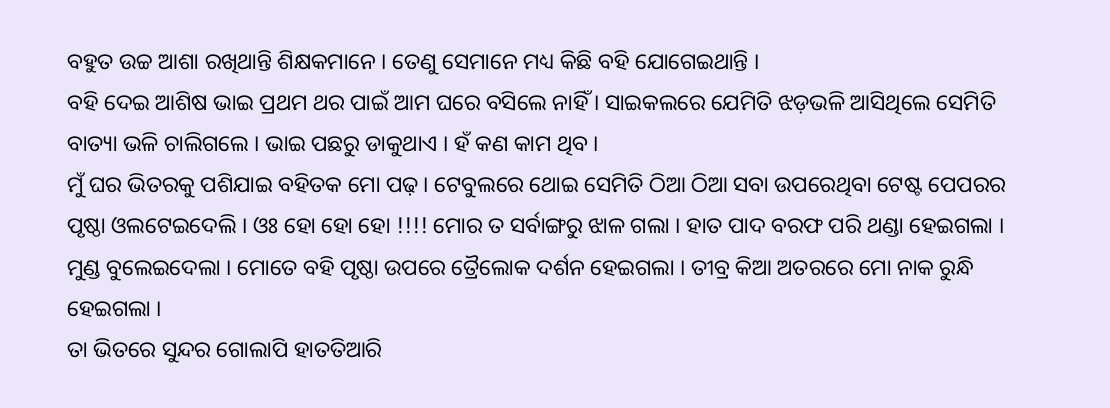ବହୁତ ଉଚ୍ଚ ଆଶା ରଖିଥାନ୍ତି ଶିକ୍ଷକମାନେ । ତେଣୁ ସେମାନେ ମଧ୍ୟ କିଛି ବହି ଯୋଗେଇଥାନ୍ତି ।
ବହି ଦେଇ ଆଶିଷ ଭାଇ ପ୍ରଥମ ଥର ପାଇଁ ଆମ ଘରେ ବସିଲେ ନାହିଁ । ସାଇକଲରେ ଯେମିତି ଝଡ଼ଭଳି ଆସିଥିଲେ ସେମିତି ବାତ୍ୟା ଭଳି ଚାଲିଗଲେ । ଭାଇ ପଛରୁ ଡାକୁଥାଏ । ହଁ କଣ କାମ ଥିବ ।
ମୁଁ ଘର ଭିତରକୁ ପଶିଯାଇ ବହିତକ ମୋ ପଢ଼। ଟେବୁଲରେ ଥୋଇ ସେମିତି ଠିଆ ଠିଆ ସବା ଉପରେଥିବା ଟେଷ୍ଟ ପେପରର ପୃଷ୍ଠା ଓଲଟେଇଦେଲି । ଓଃ ହୋ ହୋ ହୋ !!!! ମୋର ତ ସର୍ବାଙ୍ଗରୁ ଝାଳ ଗଲା । ହାତ ପାଦ ବରଫ ପରି ଥଣ୍ଡା ହେଇଗଲା । ମୁଣ୍ଡ ବୁଲେଇଦେଲା । ମୋତେ ବହି ପୃଷ୍ଠା ଉପରେ ତ୍ରୈଲୋକ ଦର୍ଶନ ହେଇଗଲା । ତୀବ୍ର କିଆ ଅତରରେ ମୋ ନାକ ରୁନ୍ଧି ହେଇଗଲା ।
ତା ଭିତରେ ସୁନ୍ଦର ଗୋଲାପି ହାତତିଆରି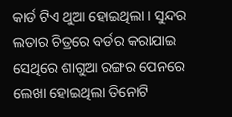କାର୍ଡ ଟିଏ ଥୁଆ ହୋଇଥିଲା । ସୁନ୍ଦର ଲତାର ଚିତ୍ରରେ ବର୍ଡର କରାଯାଇ ସେଥିରେ ଶାଗୁଆ ରଙ୍ଗର ପେନରେ ଲେଖା ହୋଇଥିଲା ତିନୋଟି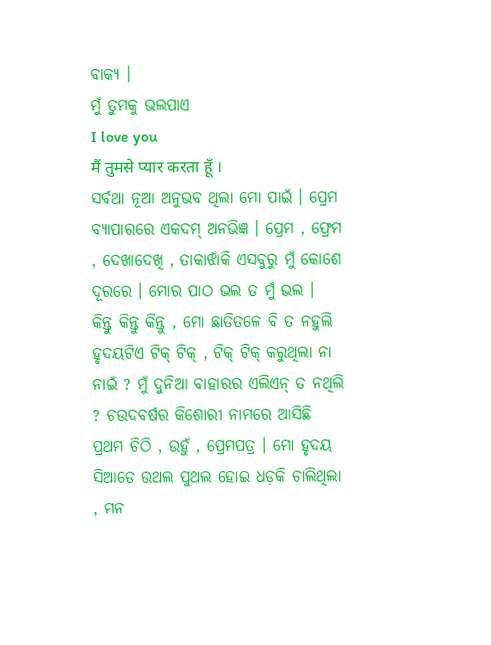ବାକ୍ୟ ।
ମୁଁ ତୁମକୁ ଭଲପାଏ
I love you
मैं तुमसे प्यार करता हूँ ।
ସର୍ବଥା ନୂଆ ଅନୁଭବ ଥିଲା ମୋ ପାଇଁ । ପ୍ରେମ ବ୍ୟାପାରରେ ଏକଦମ୍ ଅନଭିଜ୍ଞ । ପ୍ରେମ , ଫ୍ରେମ , ଦେଖାଦେଖି , ତାକାଝାଁକି ଏସବୁରୁ ମୁଁ କୋଶେ ଦୂରରେ । ମୋର ପାଠ ଭଲ ତ ମୁଁ ଭଲ ।
କିନ୍ତୁ କିନ୍ତୁ କିନ୍ତୁ , ମୋ ଛାତିତଳେ ବି ତ ନହୁଲି ହୃଦୟଟିଏ ଟିକ୍ ଟିକ୍ , ଟିକ୍ ଟିକ୍ କରୁଥିଲା ନା ନାଇଁ ? ମୁଁ ଦୁନିଆ ବାହାରର ଏଲିଏନ୍ ତ ନଥିଲି ? ଚଉଦବର୍ଷର କିଶୋରୀ ନାମରେ ଆସିଛି ପ୍ରଥମ ଚିଠି , ଉହୁଁ , ପ୍ରେମପତ୍ର । ମୋ ହୃଦୟ ସିଆଡେ ଉଥଲ ପୁଥଲ ହୋଇ ଧଡ଼କି ଚାଲିଥିଲା , ମନ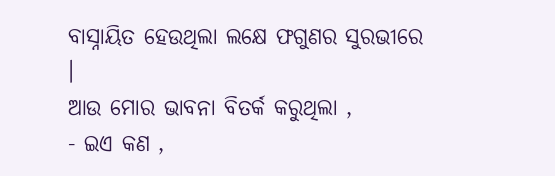ବାସ୍ନାୟିତ ହେଉଥିଲା ଲକ୍ଷେ ଫଗୁଣର ସୁରଭୀରେ ।
ଆଉ ମୋର ଭାବନା ବିତର୍କ କରୁଥିଲା ,
- ଇଏ କଣ ,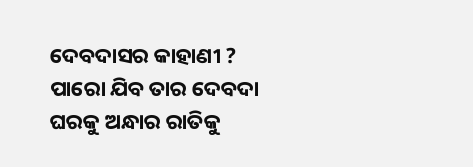ଦେବଦାସର କାହାଣୀ ? ପାରୋ ଯିବ ତାର ଦେବଦା ଘରକୁ ଅନ୍ଧାର ରାତିକୁ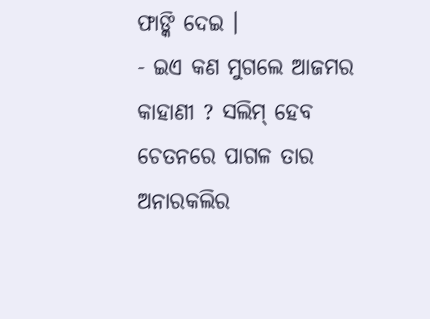ଫାଙ୍କି ଦେଇ ।
- ଇଏ କଣ ମୁଗଲେ ଆଜମର କାହାଣୀ ? ସଲିମ୍ ହେବ ଚେତନରେ ପାଗଳ ତାର ଅନାରକଲିର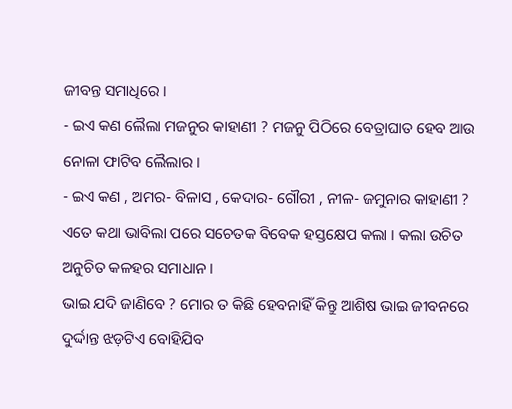ଜୀବନ୍ତ ସମାଧିରେ ।
- ଇଏ କଣ ଲୈଲା ମଜନୁର କାହାଣୀ ? ମଜନୁ ପିଠିରେ ବେତ୍ରାଘାତ ହେବ ଆଉ ନୋଳା ଫାଟିବ ଲୈଲାର ।
- ଇଏ କଣ , ଅମର- ବିଳାସ , କେଦାର- ଗୌରୀ , ନୀଳ- ଜମୁନାର କାହାଣୀ ?
ଏତେ କଥା ଭାବିଲା ପରେ ସଚେତକ ବିବେକ ହସ୍ତକ୍ଷେପ କଲା । କଲା ଉଚିତ ଅନୁଚିତ କଳହର ସମାଧାନ ।
ଭାଇ ଯଦି ଜାଣିବେ ? ମୋର ତ କିଛି ହେବନାହିଁ କିନ୍ତୁ ଆଶିଷ ଭାଇ ଜୀବନରେ ଦୁର୍ଦ୍ଦାନ୍ତ ଝଡ଼ଟିଏ ବୋହିଯିବ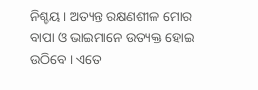ନିଶ୍ଚୟ । ଅତ୍ୟନ୍ତ ରକ୍ଷଣଶୀଳ ମୋର ବାପା ଓ ଭାଇମାନେ ଉତ୍ୟକ୍ତ ହୋଇ ଉଠିବେ । ଏତେ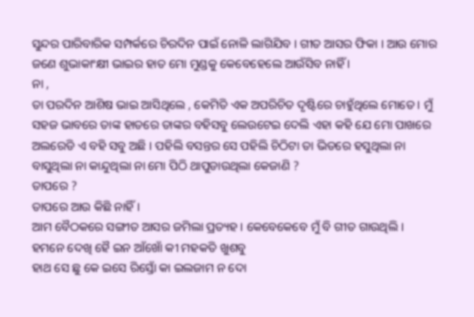ସୁନ୍ଦର ପାରିବାରିକ ସମ୍ପର୍କରେ ଚିରଦିନ ପାଇଁ ନୋଳି ଲାଗିଯିବ । ଗୀତ ଆସର ଫିକା । ଆଉ ମୋର ଜଣେ ଶୁଭାକାଂକ୍ଷୀ ଭାଇର ହାତ ମୋ ମୁଣ୍ଡକୁ କେବେହେଲେ ଆଉଁସିବ ନାହିଁ ।
ନା ,
ତା ପରଦିନ ଆଶିଷ ଭାଇ ଆସିଥିଲେ , କେମିତି ଏକ ଅପରିଚିତ ଦୃଷ୍ଟିରେ ଚାହୁଁଥିଲେ ମୋତେ । ମୁଁ ସହଜ ଭାବରେ ତାଙ୍କ ହାତରେ ତାଙ୍କର ବହିସବୁ ଲେଉଟେଇ ଦେଲି ଏହା କହି ଯେ ମୋ ପାଖରେ ଅଲରେଡି ଏ ବହି ସବୁ ଅଛି । ପହିଲି ବସନ୍ତର ସେ ପହିଲି ଚିଠିଟା ତା ଭିତରେ ହସୁଥିଲା ନା ବାସୁଥିଲା ନା କାନ୍ଦୁଥିଲା ନା ମୋ ପିଠି ଥାପୁଡାଉଥିଲା କେଜାଣି ?
ତାପରେ ?
ତାପରେ ଆଉ କିଛି ନାହିଁ ।
ଆମ ବୈଠକରେ ସଙ୍ଗୀତ ଆସର ଜମିଲା ପ୍ରତ୍ୟହ । କେବେକେବେ ମୁଁ ବି ଗୀତ ଗାଉଥିଲି ।
ହମନେ ଦେଖି ହୈ ଇନ ଆଁଖୋଁ କୀ ମହକତି ଖୁଶବୁ
ହାଥ ସେ ଛୁ କେ ଇସେ ରିସ୍ତୋଁ କା ଇଲଜାମ ନ ଦୋ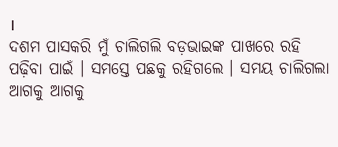।
ଦଶମ ପାସକରି ମୁଁ ଚାଲିଗଲି ବଡ଼ଭାଇଙ୍କ ପାଖରେ ରହି ପଢ଼ିବା ପାଇଁ । ସମସ୍ତେ ପଛକୁ ରହିଗଲେ । ସମୟ ଚାଲିଗଲା ଆଗକୁ ଆଗକୁ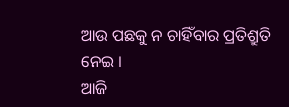ଆଉ ପଛକୁ ନ ଚାହିଁବାର ପ୍ରତିଶ୍ରୁତି ନେଇ ।
ଆଜି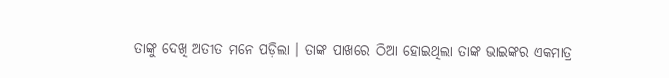ତାଙ୍କୁ ଦେଖି ଅତୀତ ମନେ ପଡ଼ିଲା । ତାଙ୍କ ପାଖରେ ଠିଆ ହୋଇଥିଲା ତାଙ୍କ ଭାଇଙ୍କର ଏକମାତ୍ର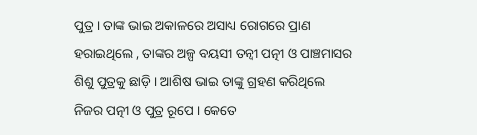ପୁତ୍ର । ତାଙ୍କ ଭାଇ ଅକାଳରେ ଅସାଧ୍ୟ ରୋଗରେ ପ୍ରାଣ ହରାଇଥିଲେ , ତାଙ୍କର ଅଳ୍ପ ବୟସୀ ତନ୍ଵୀ ପତ୍ନୀ ଓ ପାଞ୍ଚମାସର ଶିଶୁ ପୁତ୍ରକୁ ଛାଡ଼ି । ଆଶିଷ ଭାଇ ତାଙ୍କୁ ଗ୍ରହଣ କରିଥିଲେ ନିଜର ପତ୍ନୀ ଓ ପୁତ୍ର ରୂପେ । କେତେ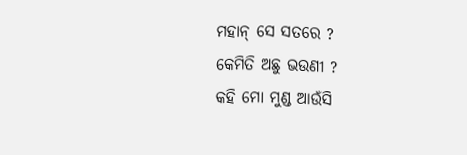ମହାନ୍ ସେ ସତରେ ?
କେମିତି ଅଛୁ ଭଉଣୀ ?
କହି ମୋ ମୁଣ୍ଡ ଆଉଁସି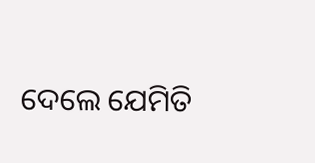ଦେଲେ ଯେମିତି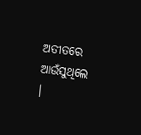ଅତୀତରେ ଆଉଁସୁଥିଲେ ।